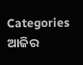Categories
ଆଜିର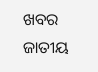ଖବର ଜାତୀୟ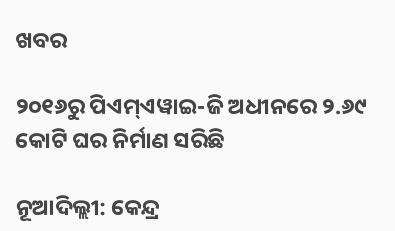ଖବର

୨୦୧୬ରୁ ପିଏମ୍ଏୱାଇ-ଜି ଅଧୀନରେ ୨.୬୯ କୋଟି ଘର ନିର୍ମାଣ ସରିଛି

ନୂଆଦିଲ୍ଲୀ: କେନ୍ଦ୍ର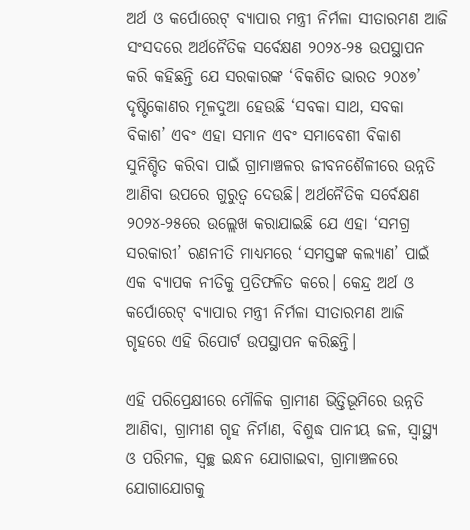ଅର୍ଥ ଓ କର୍ପୋରେଟ୍ ବ୍ୟାପାର ମନ୍ତ୍ରୀ ନିର୍ମଳା ସୀତାରମଣ ଆଜି ସଂସଦରେ ଅର୍ଥନୈତିକ ସର୍ବେକ୍ଷଣ ୨୦୨୪-୨୫ ଉପସ୍ଥାପନ କରି କହିଛନ୍ତି ଯେ ସରକାରଙ୍କ ‘ବିକଶିତ ଭାରତ ୨୦୪୭’ ଦୃଷ୍ଟିକୋଣର ମୂଳଦୁଆ ହେଉଛି ‘ସବକା ସାଥ, ସବକା ବିକାଶ’ ଏବଂ ଏହା ସମାନ ଏବଂ ସମାବେଶୀ ବିକାଶ ସୁନିଶ୍ଚିତ କରିବା ପାଇଁ ଗ୍ରାମାଞ୍ଚଳର ଜୀବନଶୈଳୀରେ ଉନ୍ନତି ଆଣିବା ଉପରେ ଗୁରୁତ୍ୱ ଦେଉଛି। ଅର୍ଥନୈତିକ ସର୍ବେକ୍ଷଣ ୨୦୨୪-୨୫ରେ ଉଲ୍ଲେଖ କରାଯାଇଛି ଯେ ଏହା ‘ସମଗ୍ର ସରକାରୀ’ ରଣନୀତି ମାଧ୍ୟମରେ ‘ସମସ୍ତଙ୍କ କଲ୍ୟାଣ’ ପାଇଁ ଏକ ବ୍ୟାପକ ନୀତିକୁ ପ୍ରତିଫଳିତ କରେ। କେନ୍ଦ୍ର ଅର୍ଥ ଓ କର୍ପୋରେଟ୍ ବ୍ୟାପାର ମନ୍ତ୍ରୀ ନିର୍ମଳା ସୀତାରମଣ ଆଜି ଗୃହରେ ଏହି ରିପୋର୍ଟ ଉପସ୍ଥାପନ କରିଛନ୍ତି।

ଏହି ପରିପ୍ରେକ୍ଷୀରେ ମୌଳିକ ଗ୍ରାମୀଣ ଭିତ୍ତିଭୂମିରେ ଉନ୍ନତି ଆଣିବା, ଗ୍ରାମୀଣ ଗୃହ ନିର୍ମାଣ, ବିଶୁଦ୍ଧ ପାନୀୟ ଜଳ, ସ୍ୱାସ୍ଥ୍ୟ ଓ ପରିମଳ, ସ୍ୱଚ୍ଛ ଇନ୍ଧନ ଯୋଗାଇବା, ଗ୍ରାମାଞ୍ଚଳରେ ଯୋଗାଯୋଗକୁ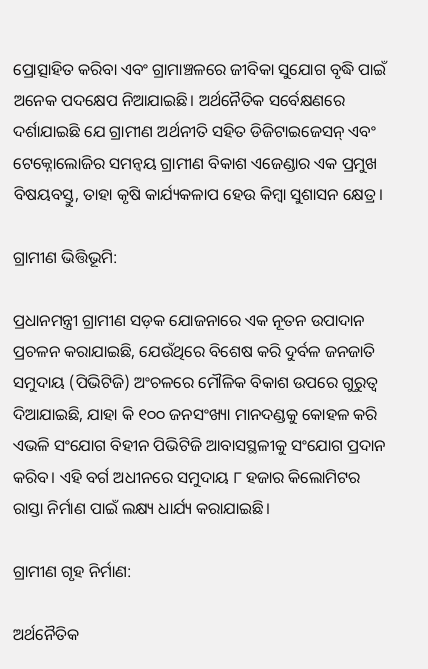ପ୍ରୋତ୍ସାହିତ କରିବା ଏବଂ ଗ୍ରାମାଞ୍ଚଳରେ ଜୀବିକା ସୁଯୋଗ ବୃଦ୍ଧି ପାଇଁ ଅନେକ ପଦକ୍ଷେପ ନିଆଯାଇଛି। ଅର୍ଥନୈତିକ ସର୍ବେକ୍ଷଣରେ ଦର୍ଶାଯାଇଛି ଯେ ଗ୍ରାମୀଣ ଅର୍ଥନୀତି ସହିତ ଡିଜିଟାଇଜେସନ୍ ଏବଂ ଟେକ୍ନୋଲୋଜିର ସମନ୍ୱୟ ଗ୍ରାମୀଣ ବିକାଶ ଏଜେଣ୍ଡାର ଏକ ପ୍ରମୁଖ ବିଷୟବସ୍ତୁ, ତାହା କୃଷି କାର୍ଯ୍ୟକଳାପ ହେଉ କିମ୍ବା ସୁଶାସନ କ୍ଷେତ୍ର।

ଗ୍ରାମୀଣ ଭିତ୍ତିଭୂମି:

ପ୍ରଧାନମନ୍ତ୍ରୀ ଗ୍ରାମୀଣ ସଡ଼କ ଯୋଜନାରେ ଏକ ନୂତନ ଉପାଦାନ ପ୍ରଚଳନ କରାଯାଇଛି, ଯେଉଁଥିରେ ବିଶେଷ କରି ଦୁର୍ବଳ ଜନଜାତି ସମୁଦାୟ (ପିଭିଟିଜି) ଅଂଚଳରେ ମୌଳିକ ବିକାଶ ଉପରେ ଗୁରୁତ୍ୱ ଦିଆଯାଇଛି, ଯାହା କି ୧୦୦ ଜନସଂଖ୍ୟା ମାନଦଣ୍ଡକୁ କୋହଳ କରି ଏଭଳି ସଂଯୋଗ ବିହୀନ ପିଭିଟିଜି ଆବାସସ୍ଥଳୀକୁ ସଂଯୋଗ ପ୍ରଦାନ କରିବ। ଏହି ବର୍ଗ ଅଧୀନରେ ସମୁଦାୟ ୮ ହଜାର କିଲୋମିଟର ରାସ୍ତା ନିର୍ମାଣ ପାଇଁ ଲକ୍ଷ୍ୟ ଧାର୍ଯ୍ୟ କରାଯାଇଛି।

ଗ୍ରାମୀଣ ଗୃହ ନିର୍ମାଣ:

ଅର୍ଥନୈତିକ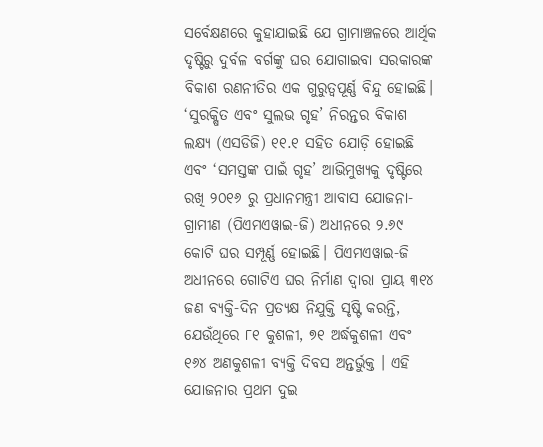ସର୍ବେକ୍ଷଣରେ କୁହାଯାଇଛି ଯେ ଗ୍ରାମାଞ୍ଚଳରେ ଆର୍ଥିକ ଦୃଷ୍ଟିରୁ ଦୁର୍ବଳ ବର୍ଗଙ୍କୁ ଘର ଯୋଗାଇବା ସରକାରଙ୍କ ବିକାଶ ରଣନୀତିର ଏକ ଗୁରୁତ୍ୱପୂର୍ଣ୍ଣ ବିନ୍ଦୁ ହୋଇଛି। ‘ସୁରକ୍ଷିତ ଏବଂ ସୁଲଭ ଗୃହ’ ନିରନ୍ତର ବିକାଶ ଲକ୍ଷ୍ୟ (ଏସଡିଜି) ୧୧.୧ ସହିତ ଯୋଡ଼ି ହୋଇଛି ଏବଂ ‘ସମସ୍ତଙ୍କ ପାଇଁ ଗୃହ’ ଆଭିମୁଖ୍ୟକୁ ଦୃଷ୍ଟିରେ ରଖି ୨୦୧୬ ରୁ ପ୍ରଧାନମନ୍ତ୍ରୀ ଆବାସ ଯୋଜନା-ଗ୍ରାମୀଣ (ପିଏମଏୱାଇ-ଜି) ଅଧୀନରେ ୨.୬୯ କୋଟି ଘର ସମ୍ପୂର୍ଣ୍ଣ ହୋଇଛି। ପିଏମଏୱାଇ-ଜି ଅଧୀନରେ ଗୋଟିଏ ଘର ନିର୍ମାଣ ଦ୍ୱାରା ପ୍ରାୟ ୩୧୪ ଜଣ ବ୍ୟକ୍ତି-ଦିନ ପ୍ରତ୍ୟକ୍ଷ ନିଯୁକ୍ତି ସୃଷ୍ଟି କରନ୍ତି, ଯେଉଁଥିରେ ୮୧ କୁଶଳୀ, ୭୧ ଅର୍ଦ୍ଧକୁଶଳୀ ଏବଂ ୧୬୪ ଅଣକୁଶଳୀ ବ୍ୟକ୍ତି ଦିବସ ଅନ୍ତର୍ଭୁକ୍ତ । ଏହି ଯୋଜନାର ପ୍ରଥମ ଦୁଇ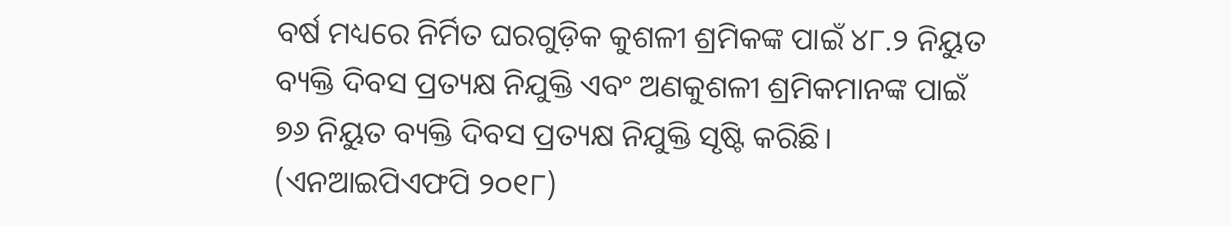ବର୍ଷ ମଧ୍ୟରେ ନିର୍ମିତ ଘରଗୁଡ଼ିକ କୁଶଳୀ ଶ୍ରମିକଙ୍କ ପାଇଁ ୪୮.୨ ନିୟୁତ ବ୍ୟକ୍ତି ଦିବସ ପ୍ରତ୍ୟକ୍ଷ ନିଯୁକ୍ତି ଏବଂ ଅଣକୁଶଳୀ ଶ୍ରମିକମାନଙ୍କ ପାଇଁ ୭୬ ନିୟୁତ ବ୍ୟକ୍ତି ଦିବସ ପ୍ରତ୍ୟକ୍ଷ ନିଯୁକ୍ତି ସୃଷ୍ଟି କରିଛି। (ଏନଆଇପିଏଫପି ୨୦୧୮)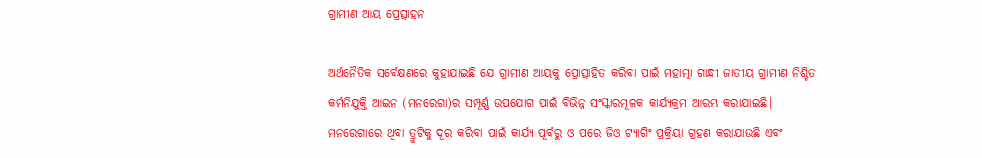ଗ୍ରାମୀଣ ଆୟ ପ୍ରେତ୍ସାହନ

ଅର୍ଥନୈତିକ ସର୍ବେକ୍ଷଣରେ କୁହାଯାଇଛି ଯେ ଗ୍ରାମୀଣ ଆୟକୁ ପ୍ରୋତ୍ସାହିତ କରିବା ପାଇଁ ମହାତ୍ମା ଗାନ୍ଧୀ ଜାତୀୟ ଗ୍ରାମୀଣ ନିଶ୍ଚିତ କର୍ମନିଯୁକ୍ତି ଆଇନ (ମନରେଗା)ର ସମ୍ପୂର୍ଣ୍ଣ ଉପଯୋଗ ପାଇଁ ବିଭିନ୍ନ ସଂସ୍କାରମୂଳକ କାର୍ଯ୍ୟକ୍ରମ ଆରମ୍ଭ କରାଯାଇଛି। ମନରେଗାରେ ଥିବା ତ୍ରୁଟିକୁ ଦୂର କରିବା ପାଇଁ କାର୍ଯ୍ୟ ପୂର୍ବରୁ ଓ ପରେ ଜିଓ ଟ୍ୟାଗିଂ ପ୍ରକ୍ରିୟା ଗ୍ରହଣ କରାଯାଉଛି ଏବଂ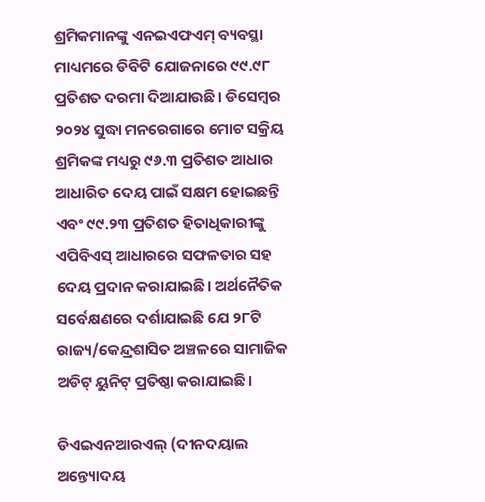ଶ୍ରମିକମାନଙ୍କୁ ଏନଇଏଫଏମ୍ ବ୍ୟବସ୍ଥା ମାଧ୍ୟମରେ ଡିବିଟି ଯୋଜନାରେ ୯୯.୯୮ ପ୍ରତିଶତ ଦରମା ଦିଆଯାଉଛି। ଡିସେମ୍ବର ୨୦୨୪ ସୁଦ୍ଧା ମନରେଗାରେ ମୋଟ ସକ୍ରିୟ ଶ୍ରମିକଙ୍କ ମଧ୍ୟରୁ ୯୬.୩ ପ୍ରତିଶତ ଆଧାର ଆଧାରିତ ଦେୟ ପାଇଁ ସକ୍ଷମ ହୋଇଛନ୍ତି ଏବଂ ୯୯.୨୩ ପ୍ରତିଶତ ହିତାଧିକାରୀଙ୍କୁ ଏପିବିଏସ୍ ଆଧାରରେ ସଫଳତାର ସହ ଦେୟ ପ୍ରଦାନ କରାଯାଇଛି। ଅର୍ଥନୈତିକ ସର୍ବେକ୍ଷଣରେ ଦର୍ଶାଯାଇଛି ଯେ ୨୮ଟି ରାଜ୍ୟ/କେନ୍ଦ୍ରଶାସିତ ଅଞ୍ଚଳରେ ସାମାଜିକ ଅଡିଟ୍ ୟୁନିଟ୍ ପ୍ରତିଷ୍ଠା କରାଯାଇଛି।

ଡିଏଇଏନଆରଏଲ୍ (ଦୀନଦୟାଲ ଅନ୍ତ୍ୟୋଦୟ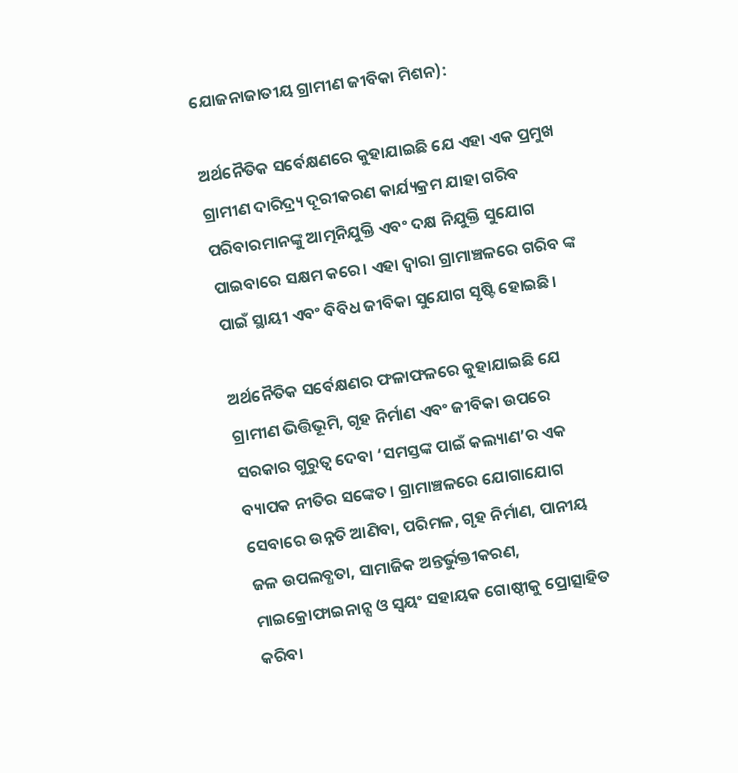ଯୋଜନାଜାତୀୟ ଗ୍ରାମୀଣ ଜୀବିକା ମିଶନ):

ଅର୍ଥନୈତିକ ସର୍ବେକ୍ଷଣରେ କୁହାଯାଇଛି ଯେ ଏହା ଏକ ପ୍ରମୁଖ ଗ୍ରାମୀଣ ଦାରିଦ୍ର୍ୟ ଦୂରୀକରଣ କାର୍ଯ୍ୟକ୍ରମ ଯାହା ଗରିବ ପରିବାରମାନଙ୍କୁ ଆତ୍ମନିଯୁକ୍ତି ଏବଂ ଦକ୍ଷ ନିଯୁକ୍ତି ସୁଯୋଗ ପାଇବାରେ ସକ୍ଷମ କରେ। ଏହା ଦ୍ୱାରା ଗ୍ରାମାଞ୍ଚଳରେ ଗରିବ ଙ୍କ ପାଇଁ ସ୍ଥାୟୀ ଏବଂ ବିବିଧ ଜୀବିକା ସୁଯୋଗ ସୃଷ୍ଟି ହୋଇଛି।

ଅର୍ଥନୈତିକ ସର୍ବେକ୍ଷଣର ଫଳାଫଳରେ କୁହାଯାଇଛି ଯେ ଗ୍ରାମୀଣ ଭିତ୍ତିଭୂମି, ଗୃହ ନିର୍ମାଣ ଏବଂ ଜୀବିକା ଉପରେ ସରକାର ଗୁରୁତ୍ୱ ଦେବା ‘ସମସ୍ତଙ୍କ ପାଇଁ କଲ୍ୟାଣ’ର ଏକ ବ୍ୟାପକ ନୀତିର ସଙ୍କେତ। ଗ୍ରାମାଞ୍ଚଳରେ ଯୋଗାଯୋଗ ସେବାରେ ଉନ୍ନତି ଆଣିବା, ପରିମଳ, ଗୃହ ନିର୍ମାଣ, ପାନୀୟ ଜଳ ଉପଲବ୍ଧତା, ସାମାଜିକ ଅନ୍ତର୍ଭୁକ୍ତୀକରଣ, ମାଇକ୍ରୋଫାଇନାନ୍ସ ଓ ସ୍ୱୟଂ ସହାୟକ ଗୋଷ୍ଠୀକୁ ପ୍ରୋତ୍ସାହିତ କରିବା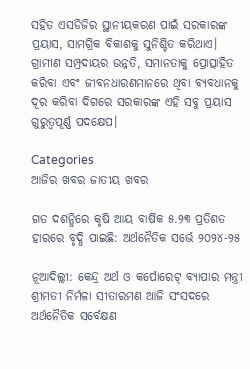ସହିତ ଏସଡିଜିର ସ୍ଥାନୀୟକରଣ ପାଇଁ ସରକାରଙ୍କ ପ୍ରୟାସ, ସାମଗ୍ରିକ ବିକାଶକୁ ସୁନିଶ୍ଚିତ କରିଥାଏ। ଗ୍ରାମୀଣ ସମ୍ପ୍ରଦାୟର ଉନ୍ନତି, ସମାନତାକୁ ପ୍ରୋତ୍ସାହିତ କରିବା ଏବଂ ଜୀବନଧାରଣମାନରେ ଥିବା ବ୍ୟବଧାନକୁ ଦୂର କରିବା ଦିଗରେ ସରକାରଙ୍କ ଏହି ସବୁ ପ୍ରୟାସ ଗୁରୁତ୍ୱପୂର୍ଣ୍ଣ ପଦକ୍ଷେପ।

Categories
ଆଜିର ଖବର ଜାତୀୟ ଖବର

ଗତ ଦଶନ୍ଧିରେ କୃଷି ଆୟ ବାର୍ଷିକ ୫.୨୩ ପ୍ରତିଶତ ହାରରେ ବୃଦ୍ଧି ପାଇଛି: ଅର୍ଥନୈତିକ ସର୍ଭେ ୨୦୨୪-୨୫

ନୂଆଦିଲ୍ଲୀ: କେନ୍ଦ୍ର ଅର୍ଥ ଓ କର୍ପୋରେଟ୍ ବ୍ୟାପାର ମନ୍ତ୍ରୀ ଶ୍ରୀମତୀ ନିର୍ମଳା ସୀତାରମଣ ଆଜି ସଂସଦରେ ଅର୍ଥନୈତିକ ସର୍ବେକ୍ଷଣ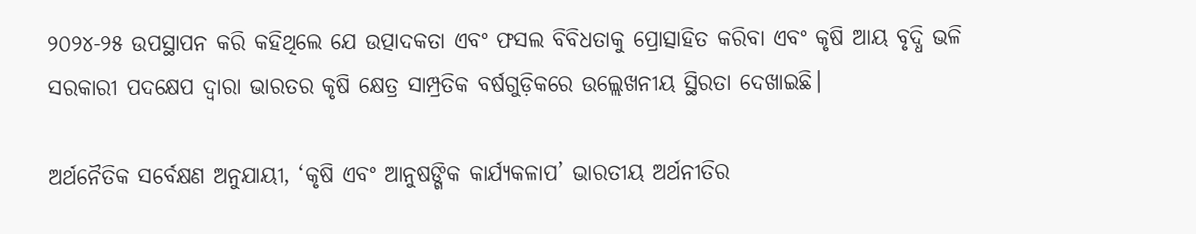୨୦୨୪-୨୫ ଉପସ୍ଥାପନ କରି କହିଥିଲେ ଯେ ଉତ୍ପାଦକତା ଏବଂ ଫସଲ ବିବିଧତାକୁ ପ୍ରୋତ୍ସାହିତ କରିବା ଏବଂ କୃଷି ଆୟ ବୃଦ୍ଧି ଭଳି ସରକାରୀ ପଦକ୍ଷେପ ଦ୍ୱାରା ଭାରତର କୃଷି କ୍ଷେତ୍ର ସାମ୍ପ୍ରତିକ ବର୍ଷଗୁଡ଼ିକରେ ଉଲ୍ଲେଖନୀୟ ସ୍ଥିରତା ଦେଖାଇଛି।

ଅର୍ଥନୈତିକ ସର୍ବେକ୍ଷଣ ଅନୁଯାୟୀ, ‘କୃଷି ଏବଂ ଆନୁଷଙ୍ଗିକ କାର୍ଯ୍ୟକଳାପ’ ଭାରତୀୟ ଅର୍ଥନୀତିର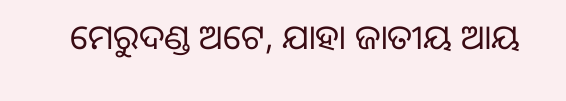ମେରୁଦଣ୍ଡ ଅଟେ, ଯାହା ଜାତୀୟ ଆୟ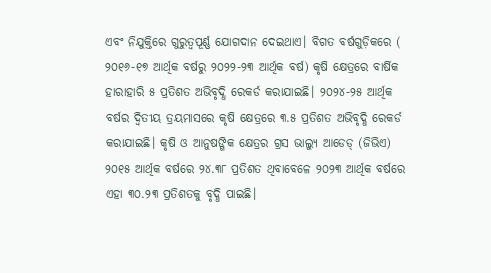ଏବଂ ନିଯୁକ୍ତିରେ ଗୁରୁତ୍ୱପୂର୍ଣ୍ଣ ଯୋଗଦାନ ଦେଇଥାଏ। ବିଗତ ବର୍ଷଗୁଡ଼ିକରେ ( ୨୦୧୬-୧୭ ଆର୍ଥିକ ବର୍ଷରୁ ୨୦୨୨-୨୩ ଆର୍ଥିକ ବର୍ଷ) କୃଷି କ୍ଷେତ୍ରରେ ବାର୍ଷିକ ହାରାହାରି ୫ ପ୍ରତିଶତ ଅଭିବୃଦ୍ଧି ରେକର୍ଡ କରାଯାଇଛି। ୨୦୨୪-୨୫ ଆର୍ଥିକ ବର୍ଷର ଦ୍ୱିତୀୟ ତ୍ରୟମାସରେ କୃଷି କ୍ଷେତ୍ରରେ ୩.୫ ପ୍ରତିଶତ ଅଭିବୃଦ୍ଧି ରେକର୍ଡ କରାଯାଇଛି। କୃଷି ଓ ଆନୁଷଙ୍ଗିକ କ୍ଷେତ୍ରର ଗ୍ରସ ଭାଲ୍ୟୁ ଆଡେଡ୍ (ଜିଭିଏ) ୨୦୧୫ ଆର୍ଥିକ ବର୍ଷରେ ୨୪.୩୮ ପ୍ରତିଶତ ଥିବାବେଳେ ୨୦୨୩ ଆର୍ଥିକ ବର୍ଷରେ ଏହା ୩୦.୨୩ ପ୍ରତିଶତକୁ ବୃଦ୍ଧି ପାଇଛି।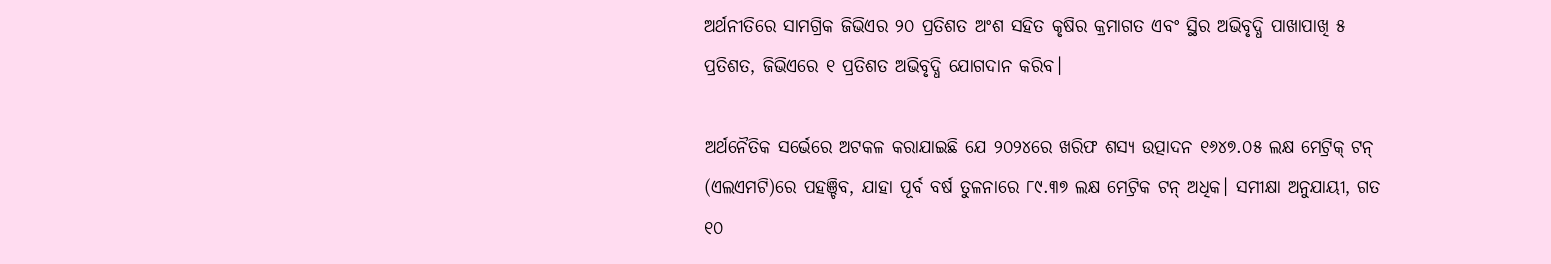ଅର୍ଥନୀତିରେ ସାମଗ୍ରିକ ଜିଭିଏର ୨୦ ପ୍ରତିଶତ ଅଂଶ ସହିତ କୃଷିର କ୍ରମାଗତ ଏବଂ ସ୍ଥିର ଅଭିବୃଦ୍ଧି ପାଖାପାଖି ୫ ପ୍ରତିଶତ, ଜିଭିଏରେ ୧ ପ୍ରତିଶତ ଅଭିବୃଦ୍ଧି ଯୋଗଦାନ କରିବ।

ଅର୍ଥନୈତିକ ସର୍ଭେରେ ଅଟକଳ କରାଯାଇଛି ଯେ ୨୦୨୪ରେ ଖରିଫ ଶସ୍ୟ ଉତ୍ପାଦନ ୧୬୪୭.୦୫ ଲକ୍ଷ ମେଟ୍ରିକ୍ ଟନ୍ (ଏଲଏମଟି)ରେ ପହଞ୍ଚିବ, ଯାହା ପୂର୍ବ ବର୍ଷ ତୁଳନାରେ ୮୯.୩୭ ଲକ୍ଷ ମେଟ୍ରିକ ଟନ୍ ଅଧିକ। ସମୀକ୍ଷା ଅନୁଯାୟୀ, ଗତ ୧୦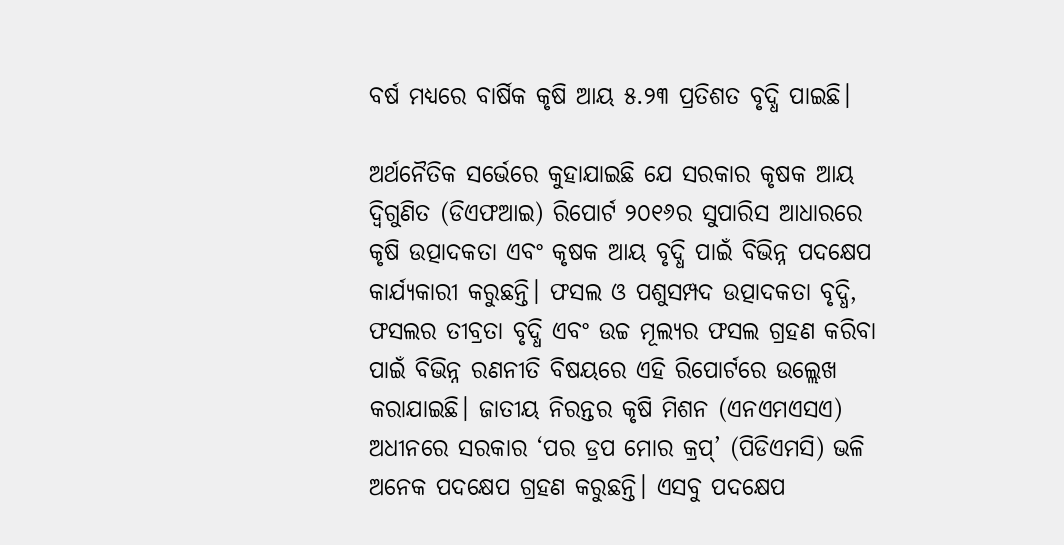ବର୍ଷ ମଧ୍ୟରେ ବାର୍ଷିକ କୃଷି ଆୟ ୫.୨୩ ପ୍ରତିଶତ ବୃଦ୍ଧି ପାଇଛି।

ଅର୍ଥନୈତିକ ସର୍ଭେରେ କୁହାଯାଇଛି ଯେ ସରକାର କୃଷକ ଆୟ ଦ୍ୱିଗୁଣିତ (ଡିଏଫଆଇ) ରିପୋର୍ଟ ୨୦୧୬ର ସୁପାରିସ ଆଧାରରେ କୃଷି ଉତ୍ପାଦକତା ଏବଂ କୃଷକ ଆୟ ବୃଦ୍ଧି ପାଇଁ ବିଭିନ୍ନ ପଦକ୍ଷେପ କାର୍ଯ୍ୟକାରୀ କରୁଛନ୍ତି। ଫସଲ ଓ ପଶୁସମ୍ପଦ ଉତ୍ପାଦକତା ବୃଦ୍ଧି, ଫସଲର ତୀବ୍ରତା ବୃଦ୍ଧି ଏବଂ ଉଚ୍ଚ ମୂଲ୍ୟର ଫସଲ ଗ୍ରହଣ କରିବା ପାଇଁ ବିଭିନ୍ନ ରଣନୀତି ବିଷୟରେ ଏହି ରିପୋର୍ଟରେ ଉଲ୍ଲେଖ କରାଯାଇଛି। ଜାତୀୟ ନିରନ୍ତର କୃଷି ମିଶନ (ଏନଏମଏସଏ) ଅଧୀନରେ ସରକାର ‘ପର ଡ୍ରପ ମୋର କ୍ରପ୍’ (ପିଡିଏମସି) ଭଳି ଅନେକ ପଦକ୍ଷେପ ଗ୍ରହଣ କରୁଛନ୍ତି। ଏସବୁ ପଦକ୍ଷେପ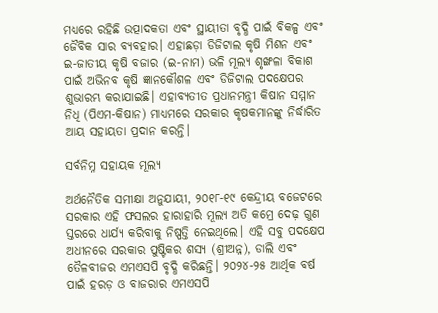ମଧ୍ୟରେ ରହିଛି ଉତ୍ପାଦକତା ଏବଂ ସ୍ଥାୟୀତା ବୃଦ୍ଧି ପାଇଁ ବିକଳ୍ପ ଏବଂ ଜୈବିକ ସାର ବ୍ୟବହାର। ଏହାଛଡ଼ା ଡିଜିଟାଲ କୃଷି ମିଶନ ଏବଂ ଇ-ଜାତୀୟ କୃଷି ବଜାର (ଇ-ନାମ) ଭଳି ମୂଲ୍ୟ ଶୃଙ୍ଖଳା ବିକାଶ ପାଇଁ ଅଭିନବ କୃଷି ଜ୍ଞାନକୌଶଳ ଏବଂ ଡିଜିଟାଲ ପଦକ୍ଷେପର ଶୁଭାରମ୍ଭ କରାଯାଇଛି। ଏହାବ୍ୟତୀତ ପ୍ରଧାନମନ୍ତ୍ରୀ କିଷାନ ସମ୍ମାନ ନିଧି (ପିଏମ-କିଷାନ) ମାଧ୍ୟମରେ ସରକାର କୃଷକମାନଙ୍କୁ ନିର୍ଦ୍ଧାରିତ ଆୟ ସହାୟତା ପ୍ରଦାନ କରନ୍ତି।

ସର୍ବନିମ୍ନ ସହାୟକ ମୂଲ୍ୟ

ଅର୍ଥନୈତିକ ସମୀକ୍ଷା ଅନୁଯାୟୀ, ୨୦୧୮-୧୯ କେନ୍ଦ୍ରୀୟ ବଜେଟରେ ସରକାର ଏହି ଫସଲର ହାରାହାରି ମୂଲ୍ୟ ଅତି କମ୍ରେ ଦେଢ଼ ଗୁଣ ସ୍ତରରେ ଧାର୍ଯ୍ୟ କରିବାକୁ ନିଷ୍ପତ୍ତି ନେଇଥିଲେ। ଏହି ସବୁ ପଦକ୍ଷେପ ଅଧୀନରେ ସରକାର ପୁଷ୍ଟିକର ଶସ୍ୟ (ଶ୍ରୀଅନ୍ନ), ଡାଲି ଏବଂ ତୈଳବୀଜର ଏମଏସପି ବୃଦ୍ଧି କରିଛନ୍ତି। ୨୦୨୪-୨୫ ଆର୍ଥିକ ବର୍ଷ ପାଇଁ ହରଡ଼ ଓ ବାଜରାର ଏମଏସପି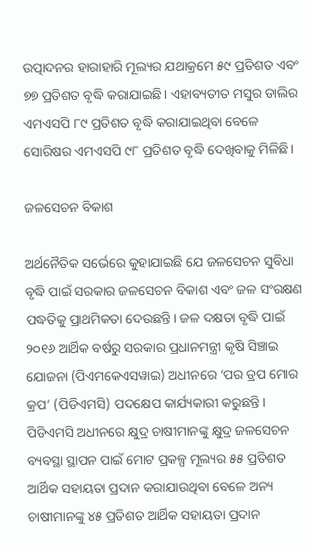ଉତ୍ପାଦନର ହାରାହାରି ମୂଲ୍ୟର ଯଥାକ୍ରମେ ୫୯ ପ୍ରତିଶତ ଏବଂ ୭୭ ପ୍ରତିଶତ ବୃଦ୍ଧି କରାଯାଇଛି। ଏହାବ୍ୟତୀତ ମସୁର ଡାଲିର ଏମଏସପି ୮୯ ପ୍ରତିଶତ ବୃଦ୍ଧି କରାଯାଇଥିବା ବେଳେ ସୋରିଷର ଏମଏସପି ୯୮ ପ୍ରତିଶତ ବୃଦ୍ଧି ଦେଖିବାକୁ ମିଳିଛି।

ଜଳସେଚନ ବିକାଶ

ଅର୍ଥନୈତିକ ସର୍ଭେରେ କୁହାଯାଇଛି ଯେ ଜଳସେଚନ ସୁବିଧା ବୃଦ୍ଧି ପାଇଁ ସରକାର ଜଳସେଚନ ବିକାଶ ଏବଂ ଜଳ ସଂରକ୍ଷଣ ପଦ୍ଧତିକୁ ପ୍ରାଥମିକତା ଦେଉଛନ୍ତି। ଜଳ ଦକ୍ଷତା ବୃଦ୍ଧି ପାଇଁ ୨୦୧୬ ଆର୍ଥିକ ବର୍ଷରୁ ସରକାର ପ୍ରଧାନମନ୍ତ୍ରୀ କୃଷି ସିଞ୍ଚାଇ ଯୋଜନା (ପିଏମକେଏସୱାଇ) ଅଧୀନରେ ‘ପର ଡ୍ରପ ମୋର କ୍ରପ’ (ପିଡିଏମସି) ପଦକ୍ଷେପ କାର୍ଯ୍ୟକାରୀ କରୁଛନ୍ତି। ପିଡିଏମସି ଅଧୀନରେ କ୍ଷୁଦ୍ର ଚାଷୀମାନଙ୍କୁ କ୍ଷୁଦ୍ର ଜଳସେଚନ ବ୍ୟବସ୍ଥା ସ୍ଥାପନ ପାଇଁ ମୋଟ ପ୍ରକଳ୍ପ ମୂଲ୍ୟର ୫୫ ପ୍ରତିଶତ ଆର୍ଥିକ ସହାୟତା ପ୍ରଦାନ କରାଯାଉଥିବା ବେଳେ ଅନ୍ୟ ଚାଷୀମାନଙ୍କୁ ୪୫ ପ୍ରତିଶତ ଆର୍ଥିକ ସହାୟତା ପ୍ରଦାନ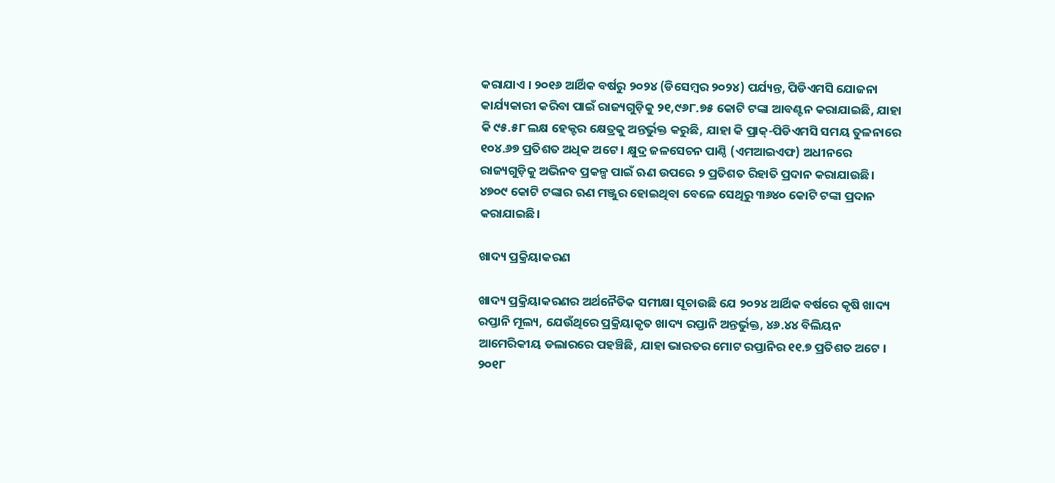କରାଯାଏ । ୨୦୧୬ ଆର୍ଥିକ ବର୍ଷରୁ ୨୦୨୪ (ଡିସେମ୍ବର ୨୦୨୪) ପର୍ଯ୍ୟନ୍ତ, ପିଡିଏମସି ଯୋଜନା କାର୍ଯ୍ୟକାରୀ କରିବା ପାଇଁ ରାଜ୍ୟଗୁଡ଼ିକୁ ୨୧,୯୬୮.୭୫ କୋଟି ଟଙ୍କା ଆବଣ୍ଟନ କରାଯାଇଛି, ଯାହା କି ୯୫.୫୮ ଲକ୍ଷ ହେକ୍ଟର କ୍ଷେତ୍ରକୁ ଅନ୍ତର୍ଭୁକ୍ତ କରୁଛି, ଯାହା କି ପ୍ରାକ୍-ପିଡିଏମସି ସମୟ ତୁଳନାରେ ୧୦୪.୬୭ ପ୍ରତିଶତ ଅଧିକ ଅଟେ । କ୍ଷୁଦ୍ର ଜଳସେଚନ ପାଣ୍ଠି (ଏମଆଇଏଫ) ଅଧୀନରେ ରାଜ୍ୟଗୁଡ଼ିକୁ ଅଭିନବ ପ୍ରକଳ୍ପ ପାଇଁ ଋଣ ଉପରେ ୨ ପ୍ରତିଶତ ରିହାତି ପ୍ରଦାନ କରାଯାଉଛି। ୪୭୦୯ କୋଟି ଟଙ୍କାର ଋଣ ମଞ୍ଜୁର ହୋଇଥିବା ବେଳେ ସେଥିରୁ ୩୬୪୦ କୋଟି ଟଙ୍କା ପ୍ରଦାନ କରାଯାଇଛି।

ଖାଦ୍ୟ ପ୍ରକ୍ରିୟାକରଣ

ଖାଦ୍ୟ ପ୍ରକ୍ରିୟାକରଣର ଅର୍ଥନୈତିକ ସମୀକ୍ଷା ସୂଚାଉଛି ଯେ ୨୦୨୪ ଆର୍ଥିକ ବର୍ଷରେ କୃଷି ଖାଦ୍ୟ ରପ୍ତାନି ମୂଲ୍ୟ, ଯେଉଁଥିରେ ପ୍ରକ୍ରିୟାକୃତ ଖାଦ୍ୟ ରପ୍ତାନି ଅନ୍ତର୍ଭୁକ୍ତ, ୪୬.୪୪ ବିଲିୟନ ଆମେରିକୀୟ ଡଲାରରେ ପହଞ୍ଚିଛି, ଯାହା ଭାରତର ମୋଟ ରପ୍ତାନିର ୧୧.୭ ପ୍ରତିଶତ ଅଟେ । ୨୦୧୮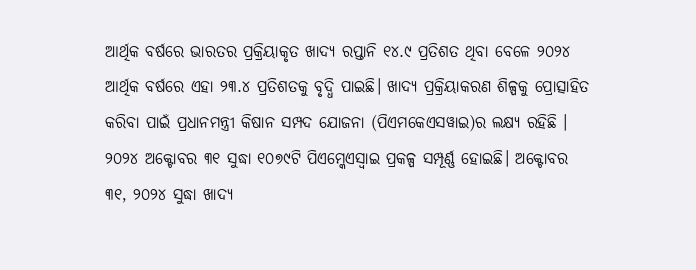ଆର୍ଥିକ ବର୍ଷରେ ଭାରତର ପ୍ରକ୍ରିୟାକୃତ ଖାଦ୍ୟ ରପ୍ତାନି ୧୪.୯ ପ୍ରତିଶତ ଥିବା ବେଳେ ୨୦୨୪ ଆର୍ଥିକ ବର୍ଷରେ ଏହା ୨୩.୪ ପ୍ରତିଶତକୁ ବୃଦ୍ଧି ପାଇଛି। ଖାଦ୍ୟ ପ୍ରକ୍ରିୟାକରଣ ଶିଳ୍ପକୁ ପ୍ରୋତ୍ସାହିତ କରିବା ପାଇଁ ପ୍ରଧାନମନ୍ତ୍ରୀ କିଷାନ ସମ୍ପଦ ଯୋଜନା (ପିଏମକେଏସୱାଇ)ର ଲକ୍ଷ୍ୟ ରହିଛି । ୨୦୨୪ ଅକ୍ଟୋବର ୩୧ ସୁଦ୍ଧା ୧୦୭୯ଟି ପିଏମ୍କେଏସ୍ୱାଇ ପ୍ରକଳ୍ପ ସମ୍ପୂର୍ଣ୍ଣ ହୋଇଛି। ଅକ୍ଟୋବର ୩୧, ୨୦୨୪ ସୁଦ୍ଧା ଖାଦ୍ୟ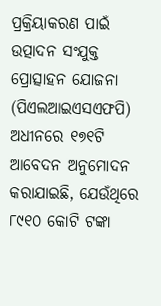ପ୍ରକ୍ରିୟାକରଣ ପାଇଁ ଉତ୍ପାଦନ ସଂଯୁକ୍ତ ପ୍ରୋତ୍ସାହନ ଯୋଜନା (ପିଏଲଆଇଏସଏଫପି) ଅଧୀନରେ ୧୭୧ଟି ଆବେଦନ ଅନୁମୋଦନ କରାଯାଇଛି, ଯେଉଁଥିରେ ୮୯୧୦ କୋଟି ଟଙ୍କା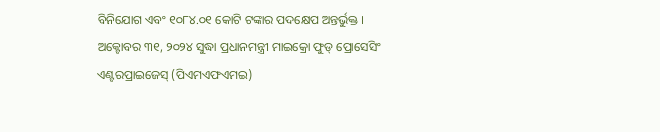ବିନିଯୋଗ ଏବଂ ୧୦୮୪.୦୧ କୋଟି ଟଙ୍କାର ପଦକ୍ଷେପ ଅନ୍ତର୍ଭୁକ୍ତ । ଅକ୍ଟୋବର ୩୧, ୨୦୨୪ ସୁଦ୍ଧା ପ୍ରଧାନମନ୍ତ୍ରୀ ମାଇକ୍ରୋ ଫୁଡ୍ ପ୍ରୋସେସିଂ ଏଣ୍ଟରପ୍ରାଇଜେସ୍ (ପିଏମଏଫଏମଇ)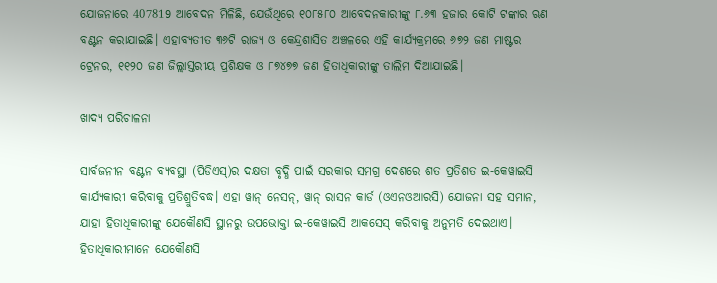ଯୋଜନାରେ 407819 ଆବେଦନ ମିଳିଛି, ଯେଉଁଥିରେ ୧୦୮୫୮୦ ଆବେଦନକାରୀଙ୍କୁ ୮.୬୩ ହଜାର କୋଟି ଟଙ୍କାର ଋଣ ବଣ୍ଟନ କରାଯାଇଛି। ଏହାବ୍ୟତୀତ ୩୬ଟି ରାଜ୍ୟ ଓ କେନ୍ଦ୍ରଶାସିତ ଅଞ୍ଚଳରେ ଏହି କାର୍ଯ୍ୟକ୍ରମରେ ୬୭୨ ଜଣ ମାଷ୍ଟର ଟ୍ରେନର, ୧୧୨୦ ଜଣ ଜିଲ୍ଲାସ୍ତରୀୟ ପ୍ରଶିକ୍ଷକ ଓ ୮୭୪୭୭ ଜଣ ହିତାଧିକାରୀଙ୍କୁ ତାଲିମ ଦିଆଯାଇଛି।

ଖାଦ୍ୟ ପରିଚାଳନା

ସାର୍ବଜନୀନ ବଣ୍ଟନ ବ୍ୟବସ୍ଥା (ପିଡିଏସ୍)ର ଦକ୍ଷତା ବୃଦ୍ଧି ପାଇଁ ସରକାର ସମଗ୍ର ଦେଶରେ ଶତ ପ୍ରତିଶତ ଇ-କେୱାଇସି କାର୍ଯ୍ୟକାରୀ କରିବାକୁ ପ୍ରତିଶ୍ରୁତିବଦ୍ଧ। ଏହା ୱାନ୍ ନେସନ୍, ୱାନ୍ ରାସନ କାର୍ଡ (ଓଏନଓଆରସି) ଯୋଜନା ସହ ସମାନ, ଯାହା ହିତାଧିକାରୀଙ୍କୁ ଯେକୌଣସି ସ୍ଥାନରୁ ଉପଭୋକ୍ତା ଇ-କେୱାଇସି ଆକସେସ୍ କରିବାକୁ ଅନୁମତି ଦେଇଥାଏ। ହିତାଧିକାରୀମାନେ ଯେକୌଣସି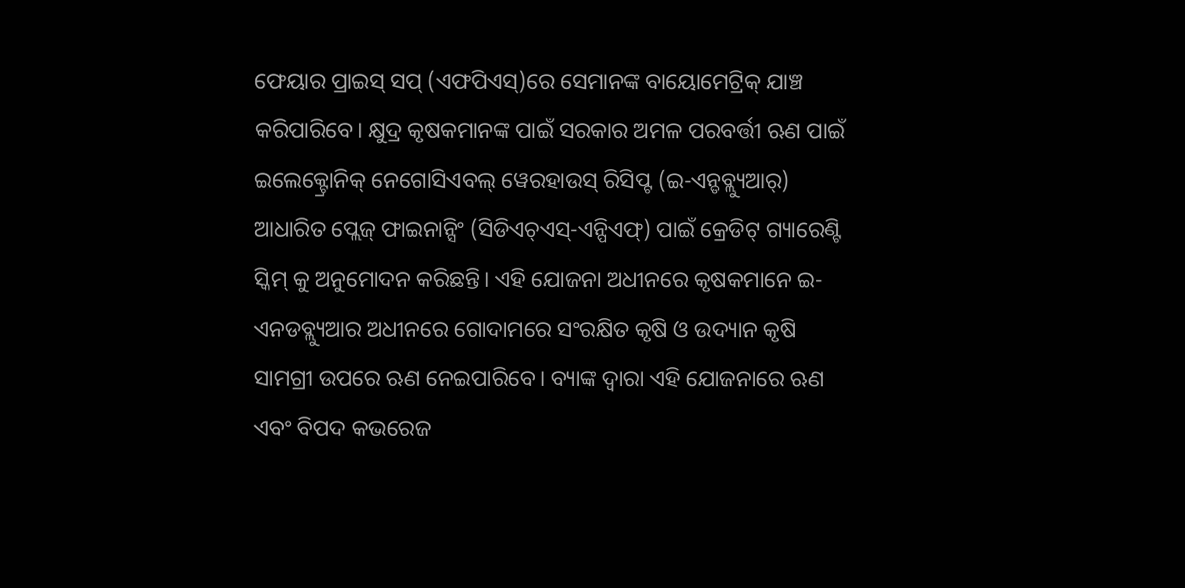ଫେୟାର ପ୍ରାଇସ୍ ସପ୍ (ଏଫପିଏସ୍)ରେ ସେମାନଙ୍କ ବାୟୋମେଟ୍ରିକ୍ ଯାଞ୍ଚ କରିପାରିବେ। କ୍ଷୁଦ୍ର କୃଷକମାନଙ୍କ ପାଇଁ ସରକାର ଅମଳ ପରବର୍ତ୍ତୀ ଋଣ ପାଇଁ ଇଲେକ୍ଟ୍ରୋନିକ୍ ନେଗୋସିଏବଲ୍ ୱେରହାଉସ୍ ରିସିପ୍ଟ (ଇ-ଏନ୍ଡବ୍ଲ୍ୟୁଆର୍) ଆଧାରିତ ପ୍ଲେଜ୍ ଫାଇନାନ୍ସିଂ (ସିଡିଏଚ୍ଏସ୍-ଏନ୍ପିଏଫ୍) ପାଇଁ କ୍ରେଡିଟ୍ ଗ୍ୟାରେଣ୍ଟି ସ୍କିମ୍ କୁ ଅନୁମୋଦନ କରିଛନ୍ତି। ଏହି ଯୋଜନା ଅଧୀନରେ କୃଷକମାନେ ଇ-ଏନଡବ୍ଲ୍ୟୁଆର ଅଧୀନରେ ଗୋଦାମରେ ସଂରକ୍ଷିତ କୃଷି ଓ ଉଦ୍ୟାନ କୃଷି ସାମଗ୍ରୀ ଉପରେ ଋଣ ନେଇପାରିବେ। ବ୍ୟାଙ୍କ ଦ୍ୱାରା ଏହି ଯୋଜନାରେ ଋଣ ଏବଂ ବିପଦ କଭରେଜ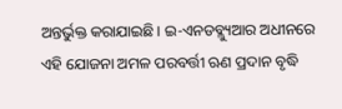ଅନ୍ତର୍ଭୁକ୍ତ କରାଯାଇଛି। ଇ-ଏନଡବ୍ଲ୍ୟୁଆର ଅଧୀନରେ ଏହି ଯୋଜନା ଅମଳ ପରବର୍ତ୍ତୀ ଋଣ ପ୍ରଦାନ ବୃଦ୍ଧି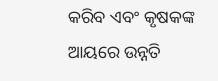କରିବ ଏବଂ କୃଷକଙ୍କ ଆୟରେ ଉନ୍ନତି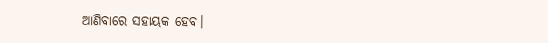ଆଣିବାରେ ସହାୟକ ହେବ।